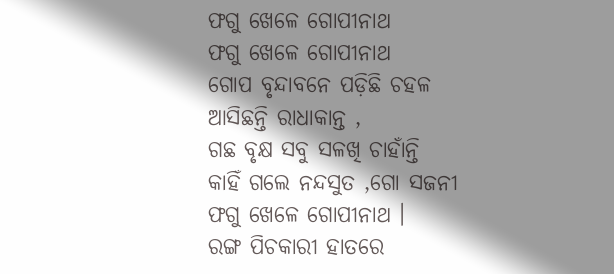ଫଗୁ ଖେଳେ ଗୋପୀନାଥ
ଫଗୁ ଖେଳେ ଗୋପୀନାଥ
ଗୋପ ବୃନ୍ଦାବନେ ପଡ଼ିଛି ଚହଳ
ଆସିଛନ୍ତି ରାଧାକାନ୍ତ ,
ଗଛ ବୃକ୍ଷ ସବୁ ସଳଖି ଚାହାଁନ୍ତି
କାହିଁ ଗଲେ ନନ୍ଦସୁତ ,ଗୋ ସଜନୀ
ଫଗୁ ଖେଳେ ଗୋପୀନାଥ ।
ରଙ୍ଗ ପିଚକାରୀ ହାତରେ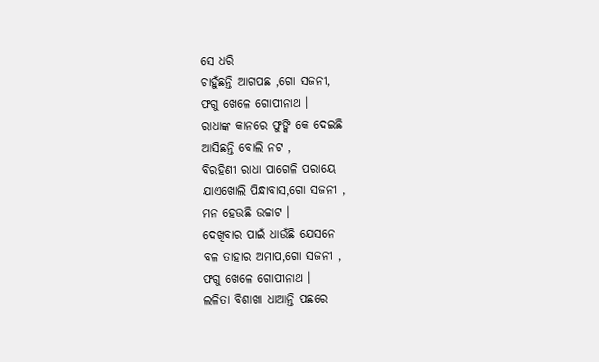ସେ ଧରି
ଚାହୁଁଛନ୍ତି ଆଗପଛ ,ଗୋ ସଜନୀ,
ଫଗୁ ଖେଳେ ଗୋପୀନାଥ ।
ରାଧାଙ୍କ କାନରେ ଫୁଙ୍କି କେ ଦେଇଛି
ଆସିଛନ୍ତି ବୋଲି ନଟ ,
ବିରହିଣୀ ରାଧା ପାଗେଳି ପରାୟେ
ଯାଏଖୋଲି ପିନ୍ଧାବାସ,ଗୋ ସଜନୀ ,
ମନ ହେଉଛି ଉଚ୍ଚାଟ ।
ଦେଖିବାର ପାଇଁ ଧାଉଁଛି ଯେସନେ
ବଳ ତାହାର ଅମାପ,ଗୋ ସଜନୀ ,
ଫଗୁ ଖେଳେ ଗୋପୀନାଥ ।
ଲଳିତା ବିଶାଖା ଧାଆନ୍ତି ପଛରେ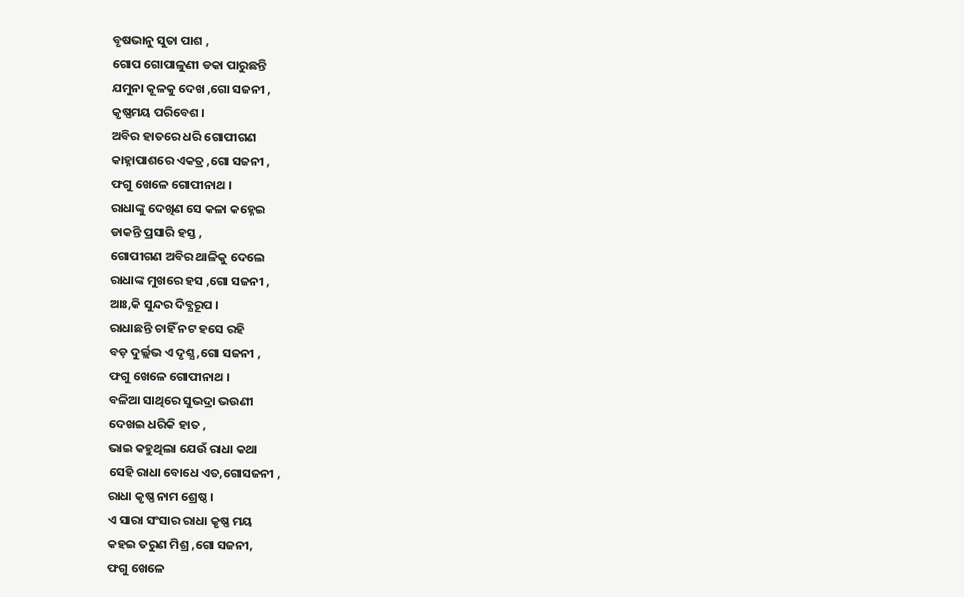ବୃଷଭାନୁ ସୁତା ପାଶ ,
ଗୋପ ଗୋପାଳୁଣୀ ଡକା ପାରୁଛନ୍ତି
ଯମୁନା କୂଳକୁ ଦେଖ ,ଗୋ ସଜନୀ ,
କୃଷ୍ଣମୟ ପରିବେଶ ।
ଅବିର ହାତରେ ଧରି ଗୋପୀଗଣ
କାହ୍ନାପାଶରେ ଏକତ୍ର ,ଗୋ ସଜନୀ ,
ଫଗୁ ଖେଳେ ଗୋପୀନାଥ ।
ରାଧାଙ୍କୁ ଦେଖିଣ ସେ କଳା କହ୍ନେଇ
ଡାକନ୍ତି ପ୍ରସାରି ହସ୍ତ ,
ଗୋପୀଗଣ ଅବିର ଥାଳିକୁ ଦେଲେ
ରାଧାଙ୍କ ମୁଖରେ ହସ ,ଗୋ ସଜନୀ ,
ଆଃ,କି ସୁନ୍ଦର ଦିବ୍ଯରୂପ ।
ରାଧାଛନ୍ତି ଚାହିଁ ନଟ ହସେ ରହି
ବଡ଼ ଦୁର୍ଲ୍ଲଭ ଏ ଦୃଶ୍ଯ ,ଗୋ ସଜନୀ ,
ଫଗୁ ଖେଳେ ଗୋପୀନାଥ ।
ବଳିଆ ସାଥିରେ ସୁଭଦ୍ରା ଭଉଣୀ
ଦେଖଇ ଧରିକି ହାତ ,
ଭାଇ କହୁଥିଲା ଯେଉଁ ରାଧା କଥା
ସେହି ରାଧା ବୋଧେ ଏତ,ଗୋସଜନୀ ,
ରାଧା କୃଷ୍ଣ ନାମ ଶ୍ରେଷ୍ଠ ।
ଏ ସାରା ସଂସାର ରାଧା କୃଷ୍ଣ ମୟ
କହଇ ତରୁଣ ମିଶ୍ର ,ଗୋ ସଜନୀ,
ଫଗୁ ଖେଳେ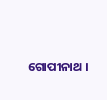ଗୋପୀନାଥ ।